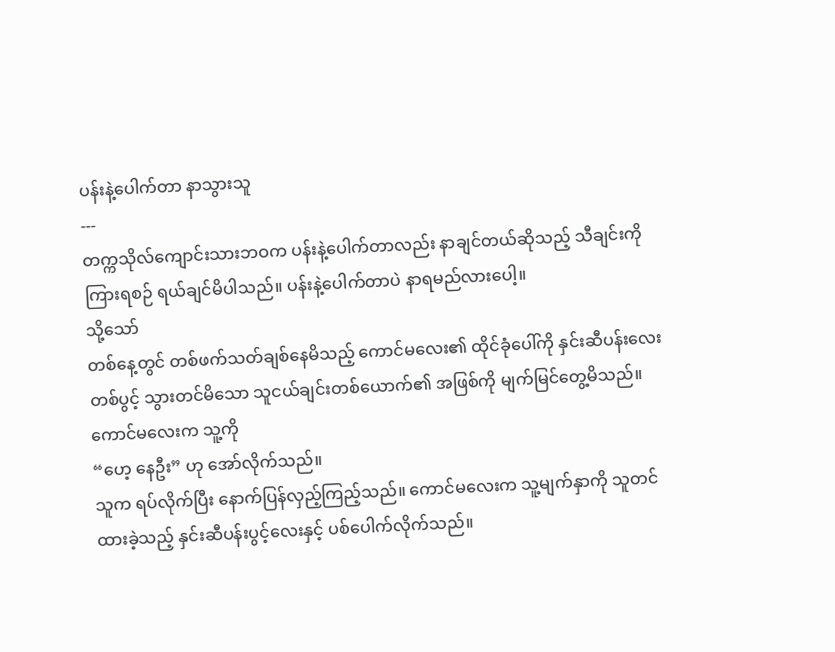ပန်းနဲ့ပေါက်တာ နာသွားသူ
---
တက္ကသိုလ်ကျောင်းသားဘဝက ပန်းနဲ့ပေါက်တာလည်း နာချင်တယ်ဆိုသည့် သီချင်းကိုကြားရစဉ် ရယ်ချင်မိပါသည်။ ပန်းနဲ့ပေါက်တာပဲ နာရမည်လားပေါ့။
သို့သော်
တစ်နေ့တွင် တစ်ဖက်သတ်ချစ်နေမိသည့် ကောင်မလေး၏ ထိုင်ခုံပေါ်ကို နှင်းဆီပန်းလေးတစ်ပွင့် သွားတင်မိသော သူငယ်ချင်းတစ်ယောက်၏ အဖြစ်ကို မျက်မြင်တွေ့မိသည်။ ကောင်မလေးက သူ့ကို
“ဟေ့ နေဦး” ဟု အော်လိုက်သည်။
သူက ရပ်လိုက်ပြီး နောက်ပြန်လှည့်ကြည့်သည်။ ကောင်မလေးက သူ့မျက်နှာကို သူတင်ထားခဲ့သည့် နှင်းဆီပန်းပွင့်လေးနှင့် ပစ်ပေါက်လိုက်သည်။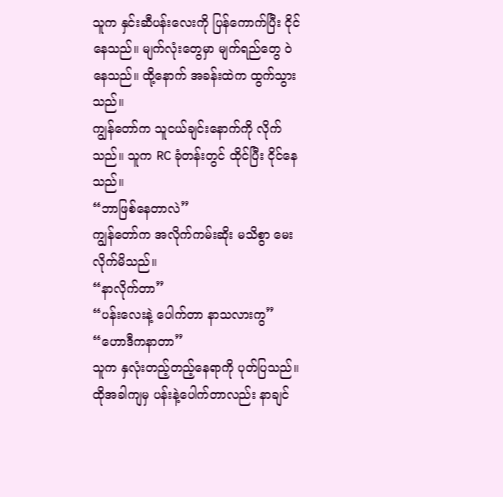သူက နှင်းဆီပန်းလေးကို ပြန်ကောက်ပြီး ငိုင်နေသည်။ မျက်လုံးတွေမှာ မျက်ရည်တွေ ဝဲနေသည်။ ထို့နောက် အခန်းထဲက ထွက်သွားသည်။
ကျွန်တော်က သူငယ်ချင်းနောက်ကို လိုက်သည်။ သူက RC ခုံတန်းတွင် ထိုင်ပြီး ငိုင်နေသည်။
“ဘာဖြစ်နေတာလဲ”
ကျွန်တော်က အလိုက်ကမ်းဆိုး မသိစွာ မေးလိုက်မိသည်။
“နာလိုက်တာ”
“ပန်းလေးနဲ့ ပေါက်တာ နာသလားကွ”
“ဟောဒီကနာတာ”
သူက နှလုံးတည့်တည့်နေရာကို ပုတ်ပြသည်။ ထိုအခါကျမှ ပန်းနဲ့ပေါက်တာလည်း နာချင်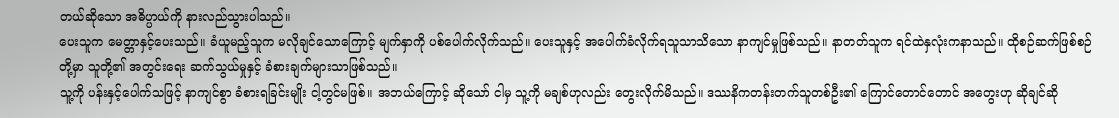တယ်ဆိုသော အဓိပ္ပာယ်ကို နားလည်သွားပါသည်။
ပေးသူက မေတ္တာနှင့်ပေးသည်။ ခံယူမည့်သူက မလိုချင်သောကြောင့် မျက်နှာကို ပစ်ပေါက်လိုက်သည်။ ပေးသူနှင့် အပေါက်ခံလိုက်ရသူသာသိသော နာကျင်မှုဖြစ်သည်။ နာတတ်သူက ရင်ထဲနှလုံးကနာသည်။ ထိုစဉ်ဆက်ဖြစ်စဉ်တို့မှာ သူတို့၏ အတွင်းရေး ဆက်သွယ်မှုနှင့် ခံစားချက်များသာဖြစ်သည်။
သူ့ကို ပန်းနှင့်ပေါက်သဖြင့် နာကျင်စွာ ခံစားရခြင်းမျိုး ငါ့တွင်မဖြစ်။ အဘယ်ကြောင့် ဆိုသော် ငါမှ သူ့ကို မချစ်ဟုလည်း တွေးလိုက်မိသည်။ ဒဿနိကတန်းတက်သူတစ်ဦး၏ ကြောင်တောင်တောင် အတွေးဟု ဆိုချင်ဆို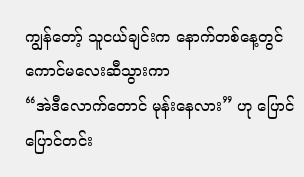ကျွန်တော့် သူငယ်ချင်းက နောက်တစ်နေ့တွင် ကောင်မလေးဆီသွားကာ
“အဲဒီလောက်တောင် မုန်းနေလား” ဟု ပြောင်ပြောင်တင်း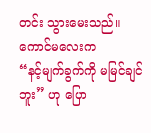တင်း သွားမေးသည်။
ကောင်မလေးက
“နင့်မျက်ခွက်ကို မမြင်ချင်ဘူး” ဟု ပြော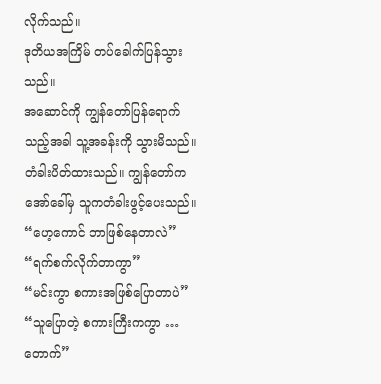လိုက်သည်။
ဒုတိယအကြိမ် တပ်ခေါက်ပြန်သွားသည်။
အဆောင်ကို ကျွန်တော်ပြန်ရောက်သည့်အခါ သူ့အခန်းကို သွားမိသည်။ တံခါးပိတ်ထားသည်။ ကျွန်တော်က အော်ခေါ်မှ သူကတံခါးဖွင့်ပေးသည်။
“ဟေ့ကောင် ဘာဖြစ်နေတာလဲ”
“ရက်စက်လိုက်တာကွာ”
“မင်းကွာ စကားအဖြစ်ပြောတာပဲ”
“သူပြောတဲ့ စကားကြီးကကွာ … တောက်”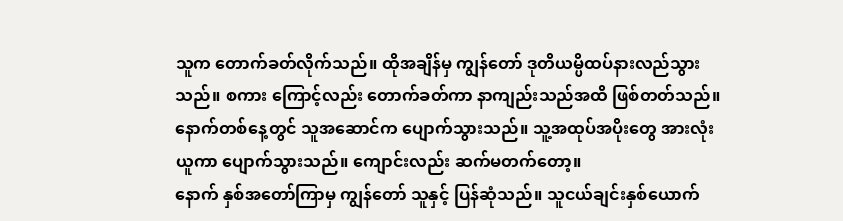သူက တောက်ခတ်လိုက်သည်။ ထိုအချိန်မှ ကျွန်တော် ဒုတိယမ္ပိထပ်နားလည်သွားသည်။ စကား ကြောင့်လည်း တောက်ခတ်ကာ နာကျည်းသည်အထိ ဖြစ်တတ်သည်။
နောက်တစ်နေ့တွင် သူအဆောင်က ပျောက်သွားသည်။ သူ့အထုပ်အပိုးတွေ အားလုံးယူကာ ပျောက်သွားသည်။ ကျောင်းလည်း ဆက်မတက်တော့။
နောက် နှစ်အတော်ကြာမှ ကျွန်တော် သူနှင့် ပြန်ဆုံသည်။ သူငယ်ချင်းနှစ်ယောက်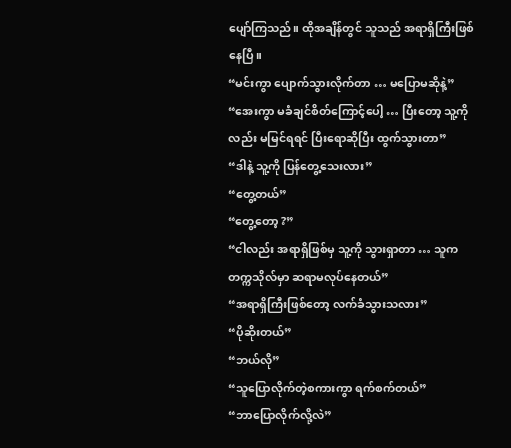ပျော်ကြသည်။ ထိုအချိန်တွင် သူသည် အရာရှိကြီးဖြစ်နေပြီ။
“မင်းကွာ ပျောက်သွားလိုက်တာ … မပြောမဆိုနဲ့”
“အေးကွာ မခံချင်စိတ်ကြောင့်ပေါ့ … ပြီးတော့ သူ့ကိုလည်း မမြင်ရရင် ပြီးရောဆိုပြီး ထွက်သွားတာ”
“ဒါနဲ့ သူ့ကို ပြန်တွေ့သေးလား”
“တွေ့တယ်”
“တွေ့တော့ ?”
“ငါလည်း အရာရှိဖြစ်မှ သူ့ကို သွားရှာတာ … သူက တက္ကသိုလ်မှာ ဆရာမလုပ်နေတယ်”
“အရာရှိကြီးဖြစ်တော့ လက်ခံသွားသလား”
“ပိုဆိုးတယ်”
“ဘယ်လို”
“သူပြောလိုက်တဲ့စကားကွာ ရက်စက်တယ်”
“ဘာပြောလိုက်လို့လဲ”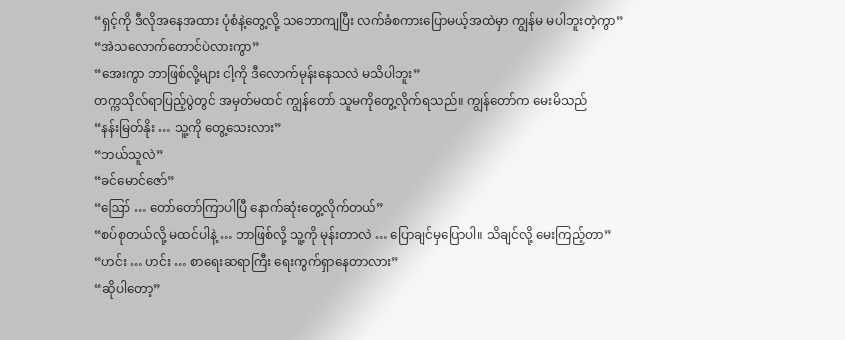“ရှင့်ကို ဒီလိုအနေအထား ပုံစံနဲ့တွေ့လို့ သဘောကျပြီး လက်ခံစကားပြောမယ့်အထဲမှာ ကျွန်မ မပါဘူးတဲ့ကွာ”
“အဲသလောက်တောင်ပဲလားကွာ”
“အေးကွာ ဘာဖြစ်လို့များ ငါ့ကို ဒီလောက်မုန်းနေသလဲ မသိပါဘူး”
တက္ကသိုလ်ရာပြည့်ပွဲတွင် အမှတ်မထင် ကျွန်တော် သူမကိုတွေ့လိုက်ရသည်။ ကျွန်တော်က မေးမိသည်
“နန်းမြတ်နိုး … သူ့ကို တွေ့သေးလား”
“ဘယ်သူလဲ”
“ခင်မောင်ဇော်”
“ဪ … တော်တော်ကြာပါပြီ နောက်ဆုံးတွေ့လိုက်တယ်”
“စပ်စုတယ်လို့ မထင်ပါနဲ့ … ဘာဖြစ်လို့ သူ့ကို မုန်းတာလဲ … ပြောချင်မှပြောပါ။ သိချင်လို့ မေးကြည့်တာ”
“ဟင်း … ဟင်း … စာရေးဆရာကြီး ရေးကွက်ရှာနေတာလား”
“ဆိုပါတော့”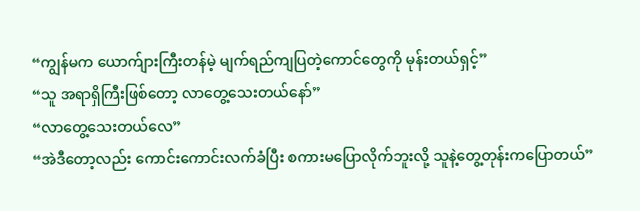“ကျွန်မက ယောက်ျားကြီးတန်မဲ့ မျက်ရည်ကျပြတဲ့ကောင်တွေကို မုန်းတယ်ရှင့်”
“သူ အရာရှိကြီးဖြစ်တော့ လာတွေ့သေးတယ်နော်”
“လာတွေ့သေးတယ်လေ”
“အဲဒီတော့လည်း ကောင်းကောင်းလက်ခံပြီး စကားမပြောလိုက်ဘူးလို့ သူနဲ့တွေ့တုန်းကပြောတယ်”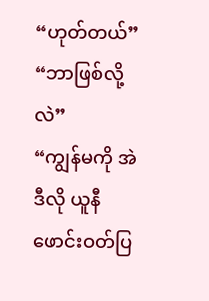“ဟုတ်တယ်”
“ဘာဖြစ်လို့လဲ”
“ကျွန်မကို အဲဒီလို ယူနီဖောင်းဝတ်ပြ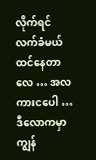လိုက်ရင် လက်ခံမယ် ထင်နေတာလေ … အလကားငပေါ … ဒီလောကမှာ ကျွန်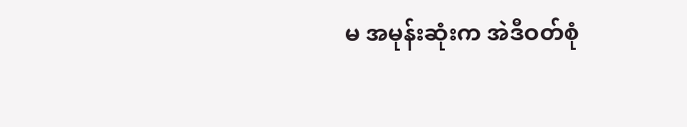မ အမုန်းဆုံးက အဲဒီဝတ်စုံ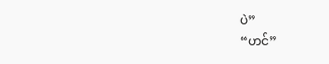ပဲ”
“ဟင်”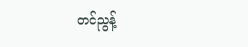တင်ညွန့်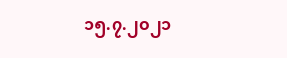၁၅.၇.၂၀၂၁